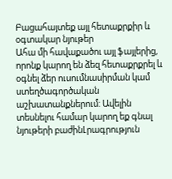Բացահայտեք այլ հետաքրքիր և օգտակար նյութեր
Ահա մի հավաքածու այլ ֆայլերից, որոնք կարող են ձեզ հետաքրքրել և օգնել ձեր ուսումնասիրման կամ ստեղծագործական աշխատանքներում: Ավելին տեսնելու համար կարող եք գնալ նյութերի բաժինԼրագրություն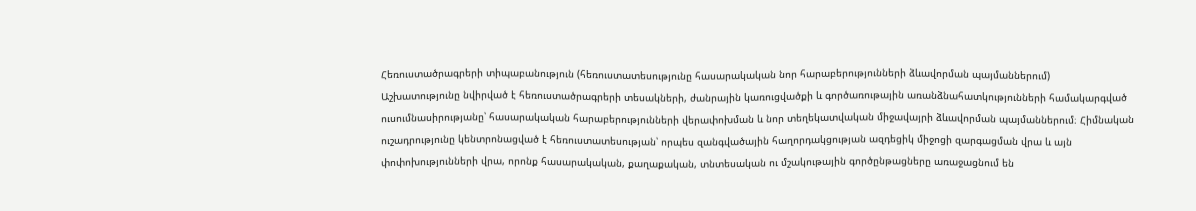Հեռուստածրագրերի տիպաբանություն (հեռուստատեսությունը հասարակական նոր հարաբերությունների ձևավորման պայմաններում)
Աշխատությունը նվիրված է հեռուստածրագրերի տեսակների, ժանրային կառուցվածքի և գործառութային առանձնահատկությունների համակարգված ուսումնասիրությանը՝ հասարակական հարաբերությունների վերափոխման և նոր տեղեկատվական միջավայրի ձևավորման պայմաններում։ Հիմնական ուշադրությունը կենտրոնացված է հեռուստատեսության՝ որպես զանգվածային հաղորդակցության ազդեցիկ միջոցի զարգացման վրա և այն փոփոխությունների վրա, որոնք հասարակական, քաղաքական, տնտեսական ու մշակութային գործընթացները առաջացնում են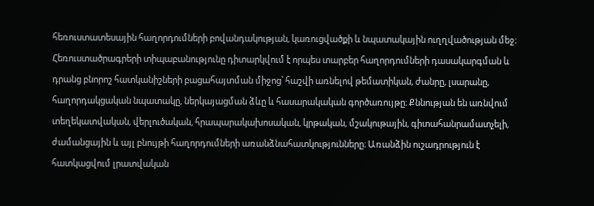հեռուստատեսային հաղորդումների բովանդակության, կառուցվածքի և նպատակային ուղղվածության մեջ։ Հեռուստածրագրերի տիպաբանությունը դիտարկվում է որպես տարբեր հաղորդումների դասակարգման և դրանց բնորոշ հատկանիշների բացահայտման միջոց՝ հաշվի առնելով թեմատիկան, ժանրը, լսարանը, հաղորդակցական նպատակը, ներկայացման ձևը և հասարակական գործառույթը։ Քննության են առնվում տեղեկատվական, վերլուծական, հրապարակախոսական, կրթական, մշակութային, գիտահանրամատչելի, ժամանցային և այլ բնույթի հաղորդումների առանձնահատկությունները։ Առանձին ուշադրություն է հատկացվում լրատվական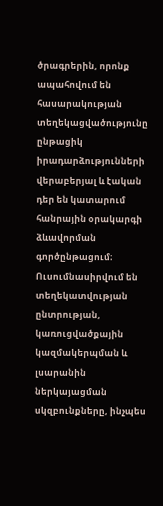ծրագրերին, որոնք ապահովում են հասարակության տեղեկացվածությունը ընթացիկ իրադարձությունների վերաբերյալ և էական դեր են կատարում հանրային օրակարգի ձևավորման գործընթացում։ Ուսումնասիրվում են տեղեկատվության ընտրության, կառուցվածքային կազմակերպման և լսարանին ներկայացման սկզբունքները, ինչպես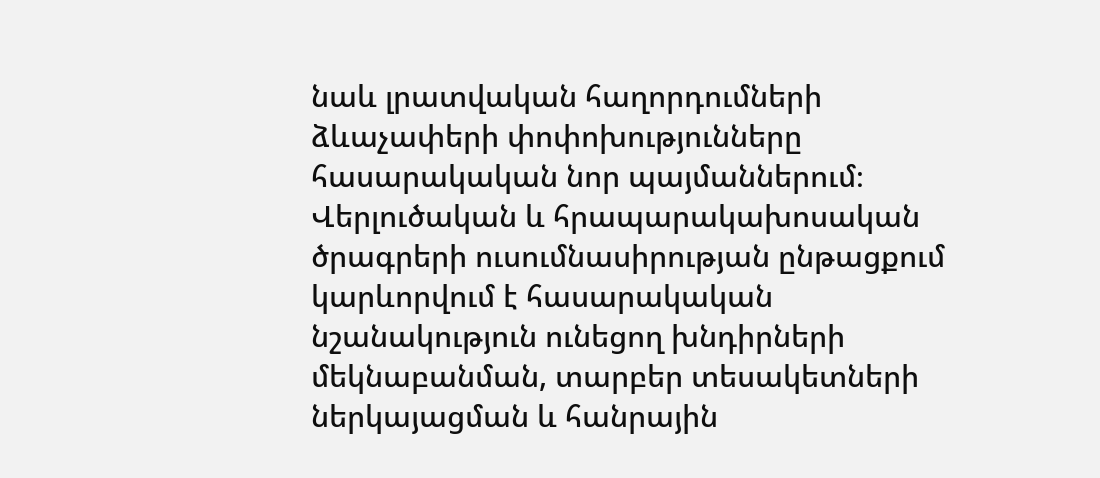նաև լրատվական հաղորդումների ձևաչափերի փոփոխությունները հասարակական նոր պայմաններում։ Վերլուծական և հրապարակախոսական ծրագրերի ուսումնասիրության ընթացքում կարևորվում է հասարակական նշանակություն ունեցող խնդիրների մեկնաբանման, տարբեր տեսակետների ներկայացման և հանրային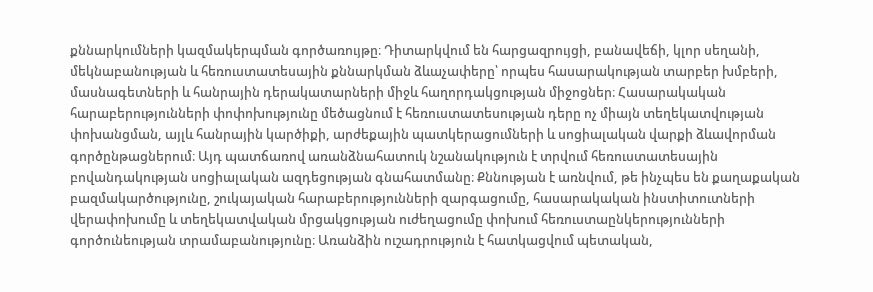քննարկումների կազմակերպման գործառույթը։ Դիտարկվում են հարցազրույցի, բանավեճի, կլոր սեղանի, մեկնաբանության և հեռուստատեսային քննարկման ձևաչափերը՝ որպես հասարակության տարբեր խմբերի, մասնագետների և հանրային դերակատարների միջև հաղորդակցության միջոցներ։ Հասարակական հարաբերությունների փոփոխությունը մեծացնում է հեռուստատեսության դերը ոչ միայն տեղեկատվության փոխանցման, այլև հանրային կարծիքի, արժեքային պատկերացումների և սոցիալական վարքի ձևավորման գործընթացներում։ Այդ պատճառով առանձնահատուկ նշանակություն է տրվում հեռուստատեսային բովանդակության սոցիալական ազդեցության գնահատմանը։ Քննության է առնվում, թե ինչպես են քաղաքական բազմակարծությունը, շուկայական հարաբերությունների զարգացումը, հասարակական ինստիտուտների վերափոխումը և տեղեկատվական մրցակցության ուժեղացումը փոխում հեռուստաընկերությունների գործունեության տրամաբանությունը։ Առանձին ուշադրություն է հատկացվում պետական,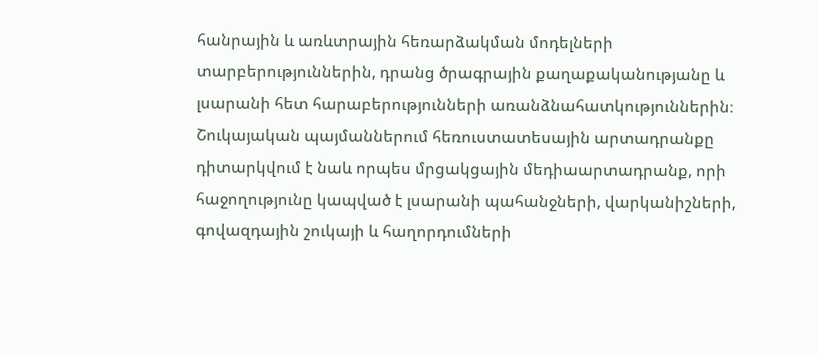հանրային և առևտրային հեռարձակման մոդելների տարբերություններին, դրանց ծրագրային քաղաքականությանը և լսարանի հետ հարաբերությունների առանձնահատկություններին։ Շուկայական պայմաններում հեռուստատեսային արտադրանքը դիտարկվում է նաև որպես մրցակցային մեդիաարտադրանք, որի հաջողությունը կապված է լսարանի պահանջների, վարկանիշների, գովազդային շուկայի և հաղորդումների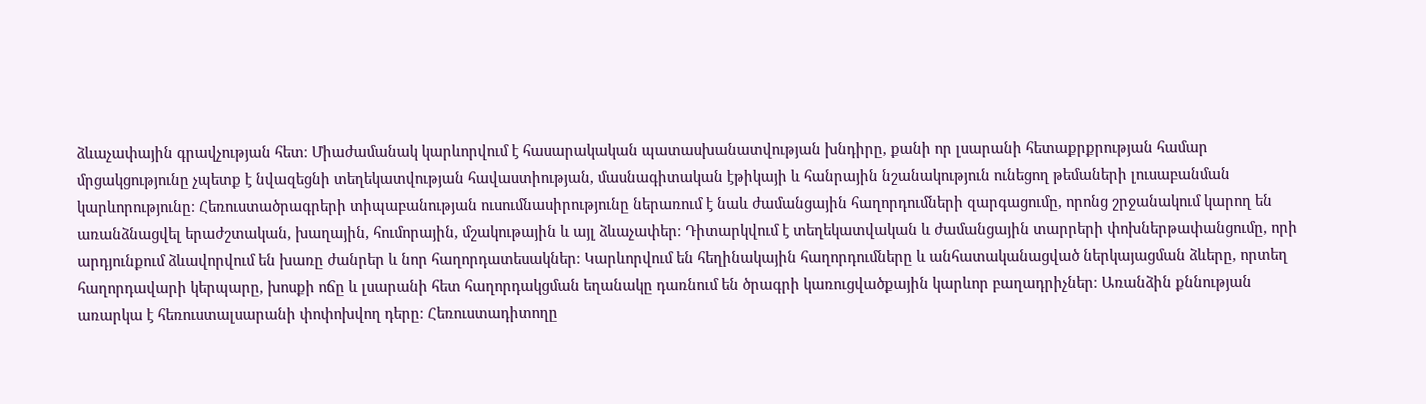ձևաչափային գրավչության հետ։ Միաժամանակ կարևորվում է հասարակական պատասխանատվության խնդիրը, քանի որ լսարանի հետաքրքրության համար մրցակցությունը չպետք է նվազեցնի տեղեկատվության հավաստիության, մասնագիտական էթիկայի և հանրային նշանակություն ունեցող թեմաների լուսաբանման կարևորությունը։ Հեռուստածրագրերի տիպաբանության ուսումնասիրությունը ներառում է նաև ժամանցային հաղորդումների զարգացումը, որոնց շրջանակում կարող են առանձնացվել երաժշտական, խաղային, հումորային, մշակութային և այլ ձևաչափեր։ Դիտարկվում է տեղեկատվական և ժամանցային տարրերի փոխներթափանցումը, որի արդյունքում ձևավորվում են խառը ժանրեր և նոր հաղորդատեսակներ։ Կարևորվում են հեղինակային հաղորդումները և անհատականացված ներկայացման ձևերը, որտեղ հաղորդավարի կերպարը, խոսքի ոճը և լսարանի հետ հաղորդակցման եղանակը դառնում են ծրագրի կառուցվածքային կարևոր բաղադրիչներ։ Առանձին քննության առարկա է հեռուստալսարանի փոփոխվող դերը։ Հեռուստադիտողը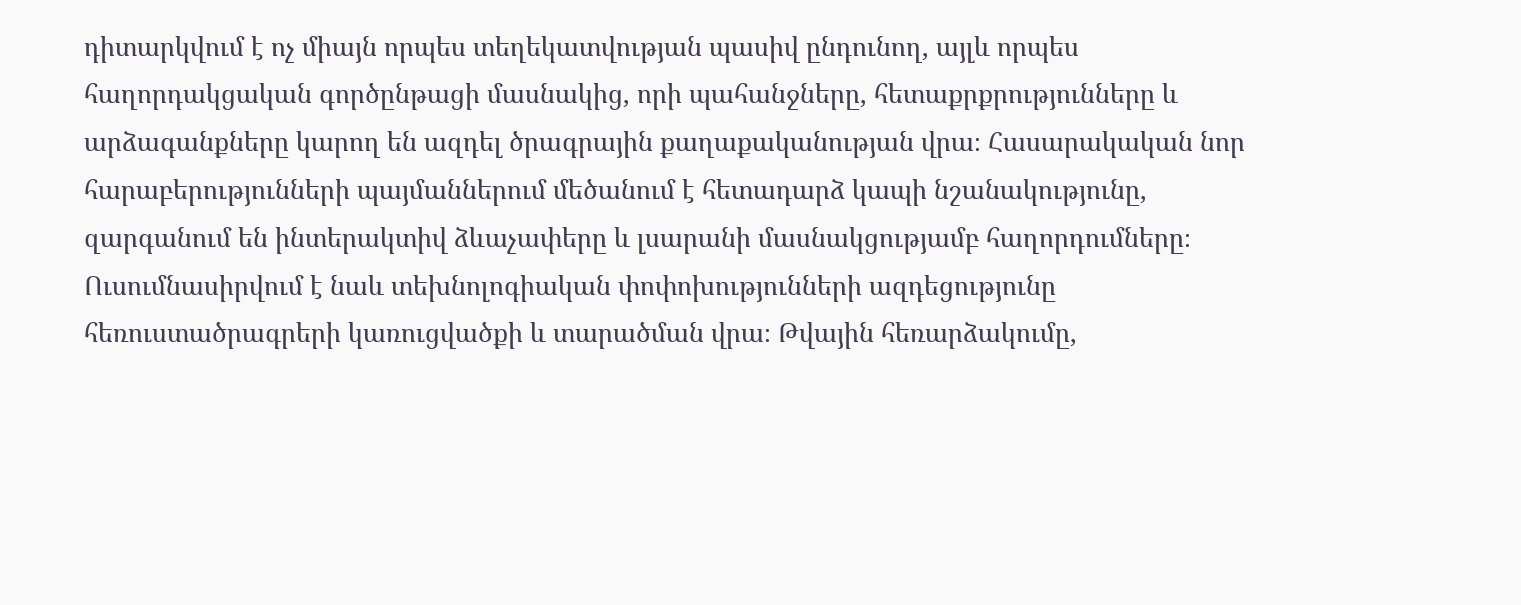դիտարկվում է ոչ միայն որպես տեղեկատվության պասիվ ընդունող, այլև որպես հաղորդակցական գործընթացի մասնակից, որի պահանջները, հետաքրքրությունները և արձագանքները կարող են ազդել ծրագրային քաղաքականության վրա։ Հասարակական նոր հարաբերությունների պայմաններում մեծանում է հետադարձ կապի նշանակությունը, զարգանում են ինտերակտիվ ձևաչափերը և լսարանի մասնակցությամբ հաղորդումները։ Ուսումնասիրվում է նաև տեխնոլոգիական փոփոխությունների ազդեցությունը հեռուստածրագրերի կառուցվածքի և տարածման վրա։ Թվային հեռարձակումը,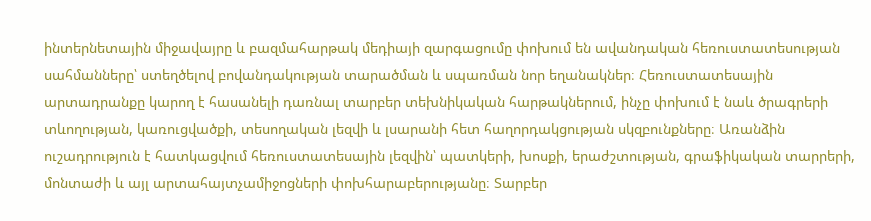ինտերնետային միջավայրը և բազմահարթակ մեդիայի զարգացումը փոխում են ավանդական հեռուստատեսության սահմանները՝ ստեղծելով բովանդակության տարածման և սպառման նոր եղանակներ։ Հեռուստատեսային արտադրանքը կարող է հասանելի դառնալ տարբեր տեխնիկական հարթակներում, ինչը փոխում է նաև ծրագրերի տևողության, կառուցվածքի, տեսողական լեզվի և լսարանի հետ հաղորդակցության սկզբունքները։ Առանձին ուշադրություն է հատկացվում հեռուստատեսային լեզվին՝ պատկերի, խոսքի, երաժշտության, գրաֆիկական տարրերի, մոնտաժի և այլ արտահայտչամիջոցների փոխհարաբերությանը։ Տարբեր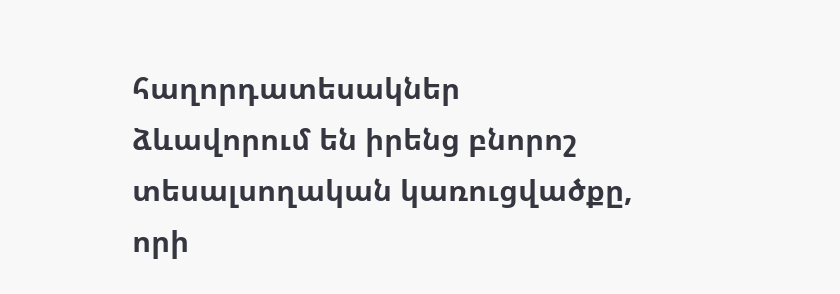հաղորդատեսակներ ձևավորում են իրենց բնորոշ տեսալսողական կառուցվածքը, որի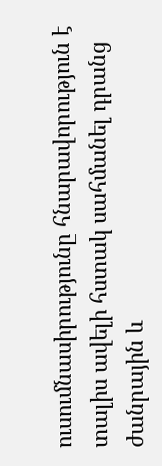ուսումնասիրությունը հնարավորություն է տալիս ավելի հստակ սահմանել դրանց ժանրային և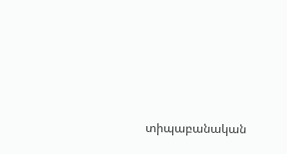տիպաբանական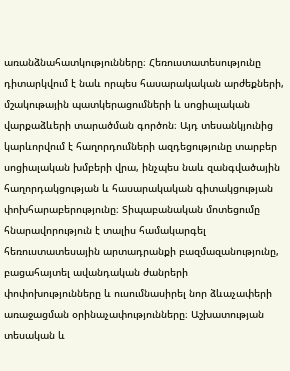առանձնահատկությունները։ Հեռուստատեսությունը դիտարկվում է նաև որպես հասարակական արժեքների, մշակութային պատկերացումների և սոցիալական վարքաձևերի տարածման գործոն։ Այդ տեսանկյունից կարևորվում է հաղորդումների ազդեցությունը տարբեր սոցիալական խմբերի վրա, ինչպես նաև զանգվածային հաղորդակցության և հասարակական գիտակցության փոխհարաբերությունը։ Տիպաբանական մոտեցումը հնարավորություն է տալիս համակարգել հեռուստատեսային արտադրանքի բազմազանությունը, բացահայտել ավանդական ժանրերի փոփոխությունները և ուսումնասիրել նոր ձևաչափերի առաջացման օրինաչափությունները։ Աշխատության տեսական և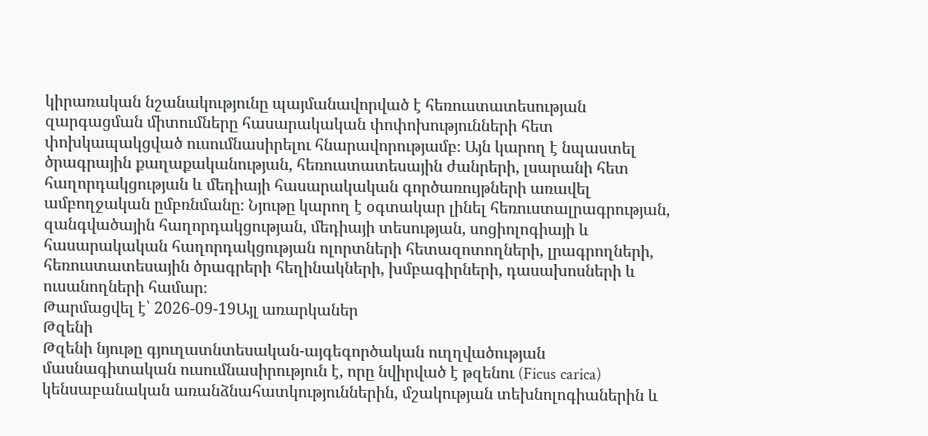կիրառական նշանակությունը պայմանավորված է հեռուստատեսության զարգացման միտումները հասարակական փոփոխությունների հետ փոխկապակցված ուսումնասիրելու հնարավորությամբ։ Այն կարող է նպաստել ծրագրային քաղաքականության, հեռուստատեսային ժանրերի, լսարանի հետ հաղորդակցության և մեդիայի հասարակական գործառույթների առավել ամբողջական ըմբռնմանը։ Նյութը կարող է օգտակար լինել հեռուստալրագրության, զանգվածային հաղորդակցության, մեդիայի տեսության, սոցիոլոգիայի և հասարակական հաղորդակցության ոլորտների հետազոտողների, լրագրողների, հեռուստատեսային ծրագրերի հեղինակների, խմբագիրների, դասախոսների և ուսանողների համար։
Թարմացվել է՝ 2026-09-19Այլ առարկաներ
Թզենի
Թզենի նյութը գյուղատնտեսական-այգեգործական ուղղվածության մասնագիտական ուսումնասիրություն է, որը նվիրված է թզենու (Ficus carica) կենսաբանական առանձնահատկություններին, մշակության տեխնոլոգիաներին և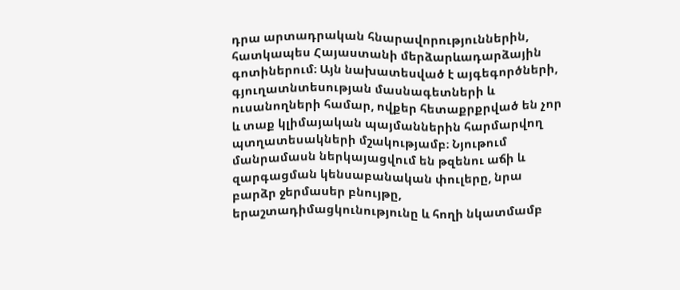դրա արտադրական հնարավորություններին, հատկապես Հայաստանի մերձարևադարձային գոտիներում։ Այն նախատեսված է այգեգործների, գյուղատնտեսության մասնագետների և ուսանողների համար, ովքեր հետաքրքրված են չոր և տաք կլիմայական պայմաններին հարմարվող պտղատեսակների մշակությամբ։ Նյութում մանրամասն ներկայացվում են թզենու աճի և զարգացման կենսաբանական փուլերը, նրա բարձր ջերմասեր բնույթը, երաշտադիմացկունությունը և հողի նկատմամբ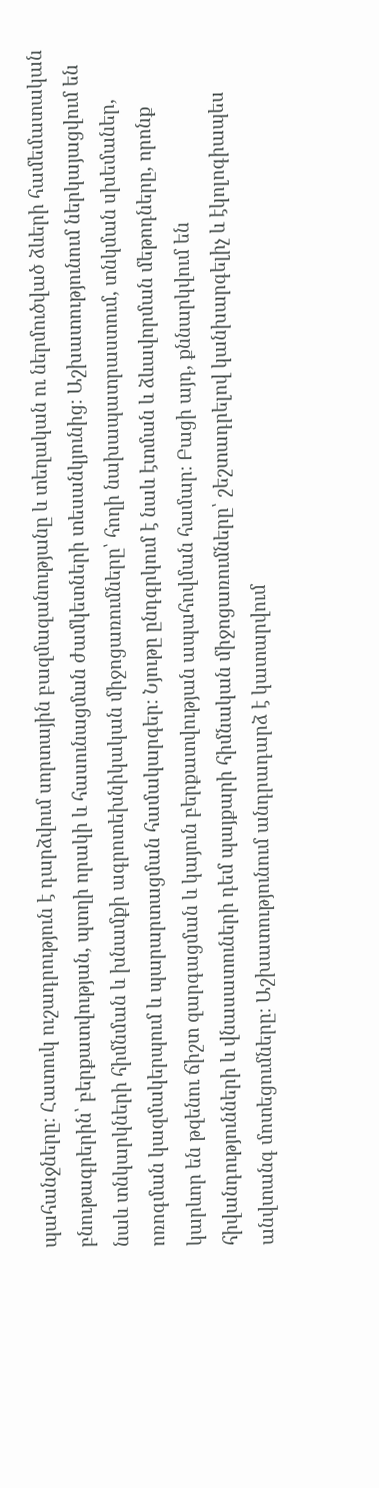պահանջները։ Հատուկ ուշադրություն է դարձվում սորտային բազմազանությանը և տեղական ու ներմուծված ձևերի համեմատական բնութագրերին՝ բերքատվության, պտղի որակի և հասունացման ժամկետների տեսանկյունից։ Աշխատությունում ներկայացվում են նաև տնկարկների հիմնման և խնամքի ագրոտեխնիկական միջոցառումները՝ հողի նախապատրաստում, տնկման սխեմաներ, ոռոգման կազմակերպում և պարարտացման համակարգեր։ Նյութը ընդգրկում է նաև էտման և ձևավորման մեթոդները, որոնք կարևոր են թզենու ճիշտ զարգացման և կայուն բերքատվության ապահովման համար։ Բացի այդ, քննարկվում են հիվանդությունների և վնասատուների դեմ պայքարի հիմնական միջոցառումները՝ շեշտադրելով կանխարգելիչ և էկոլոգիապես անվտանգ մոտեցումները։ Աշխատությունում անդրադարձ է կատարվում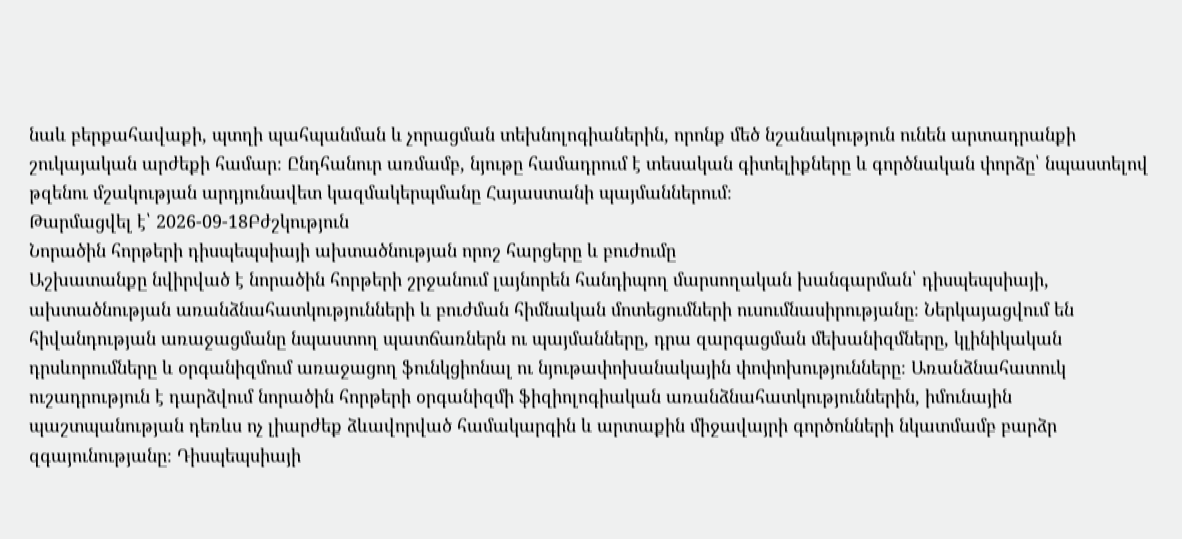նաև բերքահավաքի, պտղի պահպանման և չորացման տեխնոլոգիաներին, որոնք մեծ նշանակություն ունեն արտադրանքի շուկայական արժեքի համար։ Ընդհանուր առմամբ, նյութը համադրում է տեսական գիտելիքները և գործնական փորձը՝ նպաստելով թզենու մշակության արդյունավետ կազմակերպմանը Հայաստանի պայմաններում։
Թարմացվել է՝ 2026-09-18Բժշկություն
Նորածին հորթերի դիսպեպսիայի ախտածնության որոշ հարցերը և բուժումը
Աշխատանքը նվիրված է նորածին հորթերի շրջանում լայնորեն հանդիպող մարսողական խանգարման՝ դիսպեպսիայի, ախտածնության առանձնահատկությունների և բուժման հիմնական մոտեցումների ուսումնասիրությանը։ Ներկայացվում են հիվանդության առաջացմանը նպաստող պատճառներն ու պայմանները, դրա զարգացման մեխանիզմները, կլինիկական դրսևորումները և օրգանիզմում առաջացող ֆունկցիոնալ ու նյութափոխանակային փոփոխությունները։ Առանձնահատուկ ուշադրություն է դարձվում նորածին հորթերի օրգանիզմի ֆիզիոլոգիական առանձնահատկություններին, իմունային պաշտպանության դեռևս ոչ լիարժեք ձևավորված համակարգին և արտաքին միջավայրի գործոնների նկատմամբ բարձր զգայունությանը։ Դիսպեպսիայի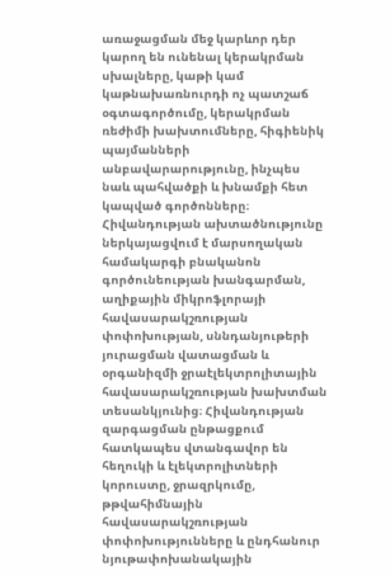առաջացման մեջ կարևոր դեր կարող են ունենալ կերակրման սխալները, կաթի կամ կաթնախառնուրդի ոչ պատշաճ օգտագործումը, կերակրման ռեժիմի խախտումները, հիգիենիկ պայմանների անբավարարությունը, ինչպես նաև պահվածքի և խնամքի հետ կապված գործոնները։ Հիվանդության ախտածնությունը ներկայացվում է մարսողական համակարգի բնականոն գործունեության խանգարման, աղիքային միկրոֆլորայի հավասարակշռության փոփոխության, սննդանյութերի յուրացման վատացման և օրգանիզմի ջրաէլեկտրոլիտային հավասարակշռության խախտման տեսանկյունից։ Հիվանդության զարգացման ընթացքում հատկապես վտանգավոր են հեղուկի և էլեկտրոլիտների կորուստը, ջրազրկումը, թթվահիմնային հավասարակշռության փոփոխությունները և ընդհանուր նյութափոխանակային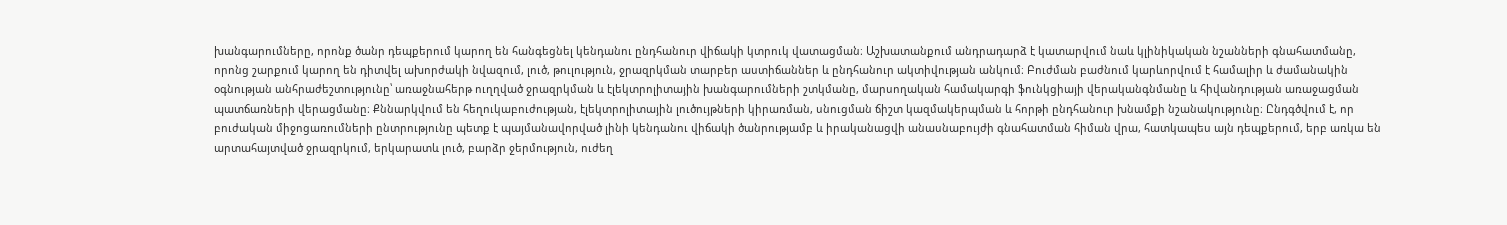խանգարումները, որոնք ծանր դեպքերում կարող են հանգեցնել կենդանու ընդհանուր վիճակի կտրուկ վատացման։ Աշխատանքում անդրադարձ է կատարվում նաև կլինիկական նշանների գնահատմանը, որոնց շարքում կարող են դիտվել ախորժակի նվազում, լուծ, թուլություն, ջրազրկման տարբեր աստիճաններ և ընդհանուր ակտիվության անկում։ Բուժման բաժնում կարևորվում է համալիր և ժամանակին օգնության անհրաժեշտությունը՝ առաջնահերթ ուղղված ջրազրկման և էլեկտրոլիտային խանգարումների շտկմանը, մարսողական համակարգի ֆունկցիայի վերականգնմանը և հիվանդության առաջացման պատճառների վերացմանը։ Քննարկվում են հեղուկաբուժության, էլեկտրոլիտային լուծույթների կիրառման, սնուցման ճիշտ կազմակերպման և հորթի ընդհանուր խնամքի նշանակությունը։ Ընդգծվում է, որ բուժական միջոցառումների ընտրությունը պետք է պայմանավորված լինի կենդանու վիճակի ծանրությամբ և իրականացվի անասնաբույժի գնահատման հիման վրա, հատկապես այն դեպքերում, երբ առկա են արտահայտված ջրազրկում, երկարատև լուծ, բարձր ջերմություն, ուժեղ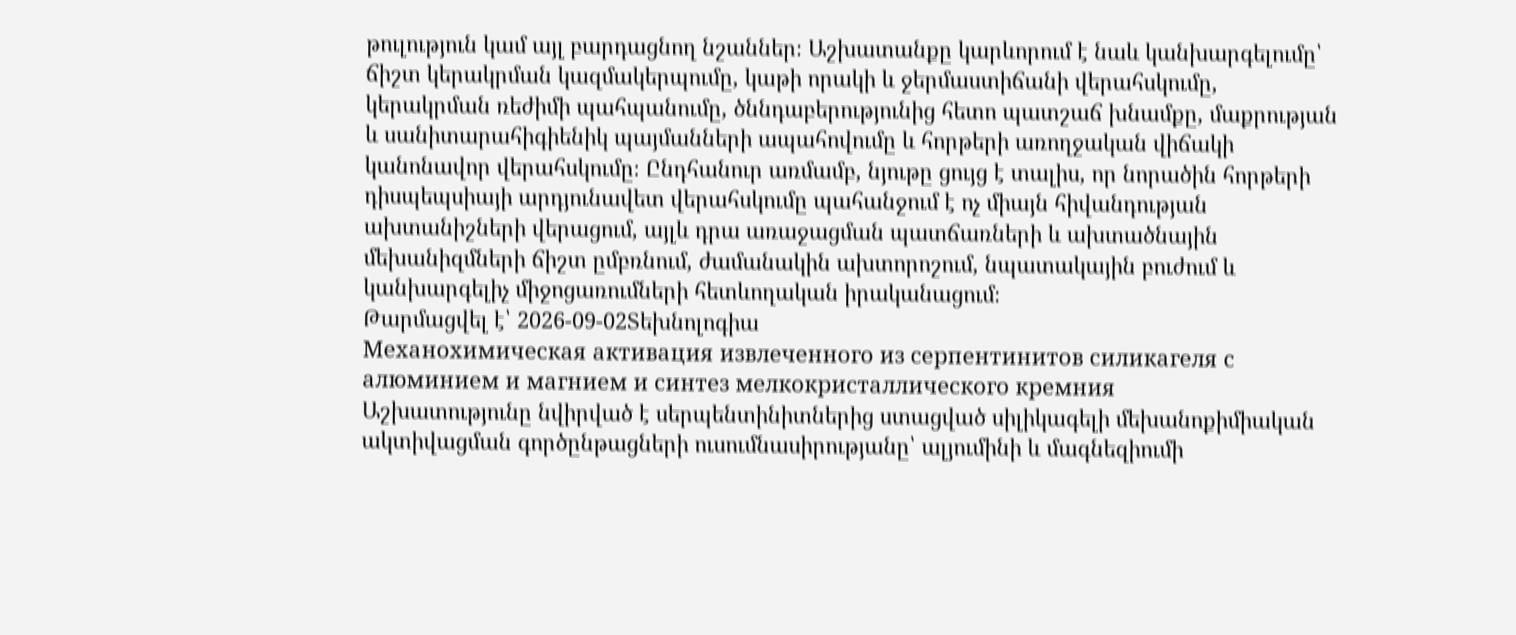թուլություն կամ այլ բարդացնող նշաններ։ Աշխատանքը կարևորում է նաև կանխարգելումը՝ ճիշտ կերակրման կազմակերպումը, կաթի որակի և ջերմաստիճանի վերահսկումը, կերակրման ռեժիմի պահպանումը, ծննդաբերությունից հետո պատշաճ խնամքը, մաքրության և սանիտարահիգիենիկ պայմանների ապահովումը և հորթերի առողջական վիճակի կանոնավոր վերահսկումը։ Ընդհանուր առմամբ, նյութը ցույց է տալիս, որ նորածին հորթերի դիսպեպսիայի արդյունավետ վերահսկումը պահանջում է ոչ միայն հիվանդության ախտանիշների վերացում, այլև դրա առաջացման պատճառների և ախտածնային մեխանիզմների ճիշտ ըմբռնում, ժամանակին ախտորոշում, նպատակային բուժում և կանխարգելիչ միջոցառումների հետևողական իրականացում։
Թարմացվել է՝ 2026-09-02Տեխնոլոգիա
Механохимическая активация извлеченного из серпентинитов силикагеля с алюминием и магнием и синтез мелкокристаллического кремния
Աշխատությունը նվիրված է սերպենտինիտներից ստացված սիլիկագելի մեխանոքիմիական ակտիվացման գործընթացների ուսումնասիրությանը՝ ալյումինի և մագնեզիումի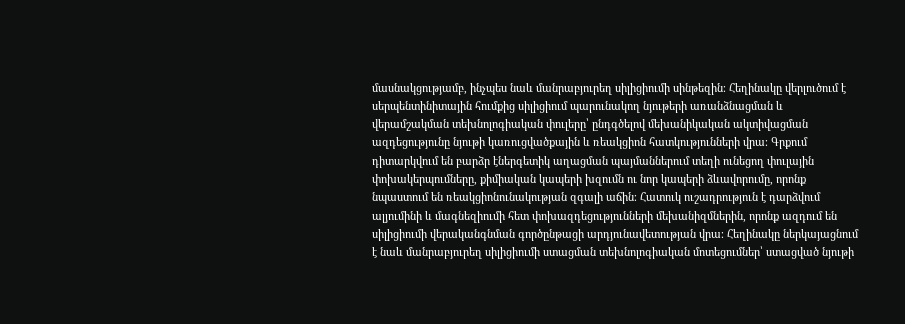մասնակցությամբ, ինչպես նաև մանրաբյուրեղ սիլիցիումի սինթեզին։ Հեղինակը վերլուծում է սերպենտինիտային հումքից սիլիցիում պարունակող նյութերի առանձնացման և վերամշակման տեխնոլոգիական փուլերը՝ ընդգծելով մեխանիկական ակտիվացման ազդեցությունը նյութի կառուցվածքային և ռեակցիոն հատկությունների վրա։ Գրքում դիտարկվում են բարձր էներգետիկ աղացման պայմաններում տեղի ունեցող փուլային փոխակերպումները, քիմիական կապերի խզումն ու նոր կապերի ձևավորումը, որոնք նպաստում են ռեակցիոնունակության զգալի աճին։ Հատուկ ուշադրություն է դարձվում ալյումինի և մագնեզիումի հետ փոխազդեցությունների մեխանիզմներին, որոնք ազդում են սիլիցիումի վերականգնման գործընթացի արդյունավետության վրա։ Հեղինակը ներկայացնում է նաև մանրաբյուրեղ սիլիցիումի ստացման տեխնոլոգիական մոտեցումներ՝ ստացված նյութի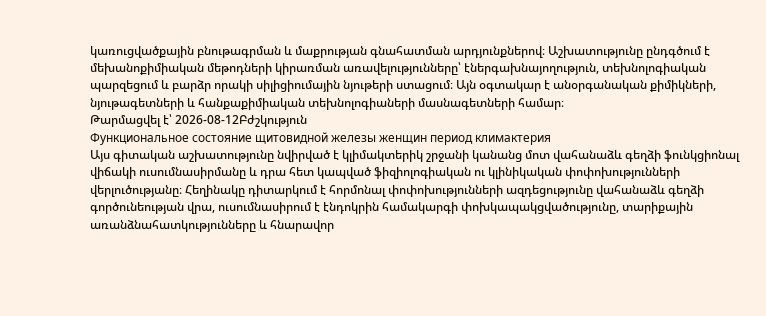կառուցվածքային բնութագրման և մաքրության գնահատման արդյունքներով։ Աշխատությունը ընդգծում է մեխանոքիմիական մեթոդների կիրառման առավելությունները՝ էներգախնայողություն, տեխնոլոգիական պարզեցում և բարձր որակի սիլիցիումային նյութերի ստացում։ Այն օգտակար է անօրգանական քիմիկների, նյութագետների և հանքաքիմիական տեխնոլոգիաների մասնագետների համար։
Թարմացվել է՝ 2026-08-12Բժշկություն
Функциональное состояние щитовидной железы женщин период климактерия
Այս գիտական աշխատությունը նվիրված է կլիմակտերիկ շրջանի կանանց մոտ վահանաձև գեղձի ֆունկցիոնալ վիճակի ուսումնասիրմանը և դրա հետ կապված ֆիզիոլոգիական ու կլինիկական փոփոխությունների վերլուծությանը։ Հեղինակը դիտարկում է հորմոնալ փոփոխությունների ազդեցությունը վահանաձև գեղձի գործունեության վրա, ուսումնասիրում է էնդոկրին համակարգի փոխկապակցվածությունը, տարիքային առանձնահատկությունները և հնարավոր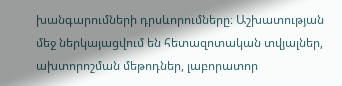խանգարումների դրսևորումները։ Աշխատության մեջ ներկայացվում են հետազոտական տվյալներ, ախտորոշման մեթոդներ, լաբորատոր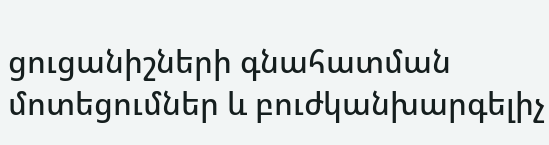ցուցանիշների գնահատման մոտեցումներ և բուժկանխարգելիչ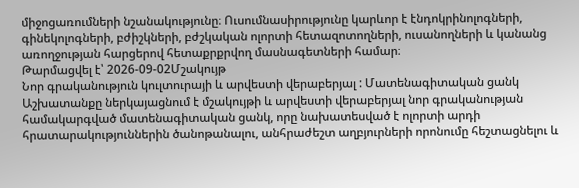միջոցառումների նշանակությունը։ Ուսումնասիրությունը կարևոր է էնդոկրինոլոգների, գինեկոլոգների, բժիշկների, բժշկական ոլորտի հետազոտողների, ուսանողների և կանանց առողջության հարցերով հետաքրքրվող մասնագետների համար։
Թարմացվել է՝ 2026-09-02Մշակույթ
Նոր գրականություն կուլտուրայի և արվեստի վերաբերյալ : Մատենագիտական ցանկ
Աշխատանքը ներկայացնում է մշակույթի և արվեստի վերաբերյալ նոր գրականության համակարգված մատենագիտական ցանկ, որը նախատեսված է ոլորտի արդի հրատարակություններին ծանոթանալու, անհրաժեշտ աղբյուրների որոնումը հեշտացնելու և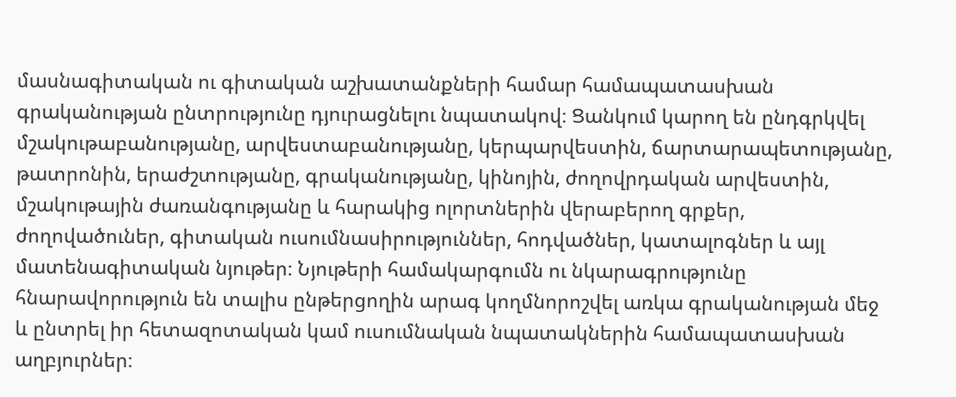մասնագիտական ու գիտական աշխատանքների համար համապատասխան գրականության ընտրությունը դյուրացնելու նպատակով։ Ցանկում կարող են ընդգրկվել մշակութաբանությանը, արվեստաբանությանը, կերպարվեստին, ճարտարապետությանը, թատրոնին, երաժշտությանը, գրականությանը, կինոյին, ժողովրդական արվեստին, մշակութային ժառանգությանը և հարակից ոլորտներին վերաբերող գրքեր, ժողովածուներ, գիտական ուսումնասիրություններ, հոդվածներ, կատալոգներ և այլ մատենագիտական նյութեր։ Նյութերի համակարգումն ու նկարագրությունը հնարավորություն են տալիս ընթերցողին արագ կողմնորոշվել առկա գրականության մեջ և ընտրել իր հետազոտական կամ ուսումնական նպատակներին համապատասխան աղբյուրներ։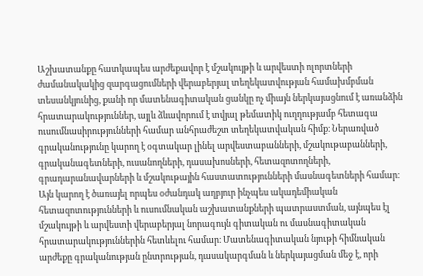Աշխատանքը հատկապես արժեքավոր է մշակույթի և արվեստի ոլորտների ժամանակակից զարգացումների վերաբերյալ տեղեկատվության համախմբման տեսանկյունից, քանի որ մատենագիտական ցանկը ոչ միայն ներկայացնում է առանձին հրատարակություններ, այլև ձևավորում է տվյալ թեմատիկ ուղղությամբ հետագա ուսումնասիրությունների համար անհրաժեշտ տեղեկատվական հիմք։ Ներառված գրականությունը կարող է օգտակար լինել արվեստաբանների, մշակութաբանների, գրականագետների, ուսանողների, դասախոսների, հետազոտողների, գրադարանավարների և մշակութային հաստատությունների մասնագետների համար։ Այն կարող է ծառայել որպես օժանդակ աղբյուր ինչպես ակադեմիական հետազոտությունների և ուսումնական աշխատանքների պատրաստման, այնպես էլ մշակույթի և արվեստի վերաբերյալ նորագույն գիտական ու մասնագիտական հրատարակություններին հետևելու համար։ Մատենագիտական նյութի հիմնական արժեքը գրականության ընտրության, դասակարգման և ներկայացման մեջ է, որի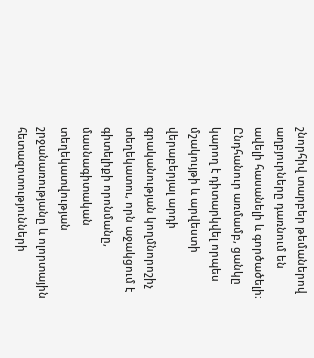շնորհիվ տարբեր թեմաներով աղբյուրները դառնում են ավելի հասանելի և գործածելի։ Ընդհանուր առմամբ, ցանկը կարող է դիտարկվել որպես մշակույթի և արվեստի վերաբերյալ արդի գրականության կողմնորոշիչ տեղեկատու, որն աջակցում է գիտելիքի որոնմանը, մասնագիտական տեղեկատվության շրջանառությանը և ոլորտային հետազոտությունների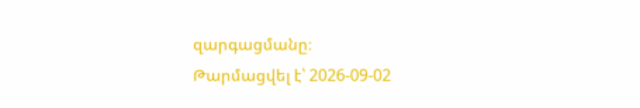զարգացմանը։
Թարմացվել է՝ 2026-09-02